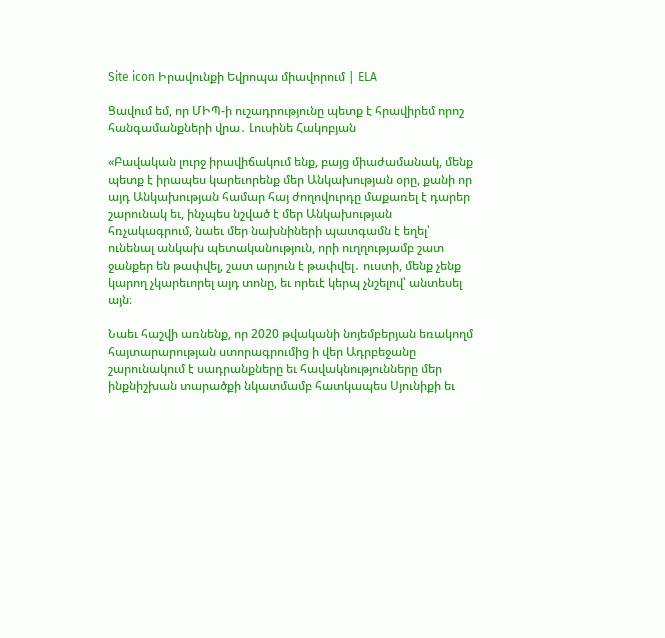Site icon Իրավունքի Եվրոպա միավորում | ELA

Ցավում եմ, որ ՄԻՊ-ի ուշադրությունը պետք է հրավիրեմ որոշ հանգամանքների վրա․ Լուսինե Հակոբյան

«Բավական լուրջ իրավիճակում ենք, բայց միաժամանակ, մենք պետք է իրապես կարեւորենք մեր Անկախության օրը, քանի որ այդ Անկախության համար հայ ժողովուրդը մաքառել է դարեր շարունակ եւ, ինչպես նշված է մեր Անկախության հռչակագրում, նաեւ մեր նախնիների պատգամն է եղել՝ ունենալ անկախ պետականություն, որի ուղղությամբ շատ ջանքեր են թափվել, շատ արյուն է թափվել․ ուստի, մենք չենք կարող չկարեւորել այդ տոնը, եւ որեւէ կերպ չնշելով՝ անտեսել այն։

Նաեւ հաշվի առնենք, որ 2020 թվականի նոյեմբերյան եռակողմ հայտարարության ստորագրումից ի վեր Ադրբեջանը շարունակում է սադրանքները եւ հավակնությունները մեր ինքնիշխան տարածքի նկատմամբ հատկապես Սյունիքի եւ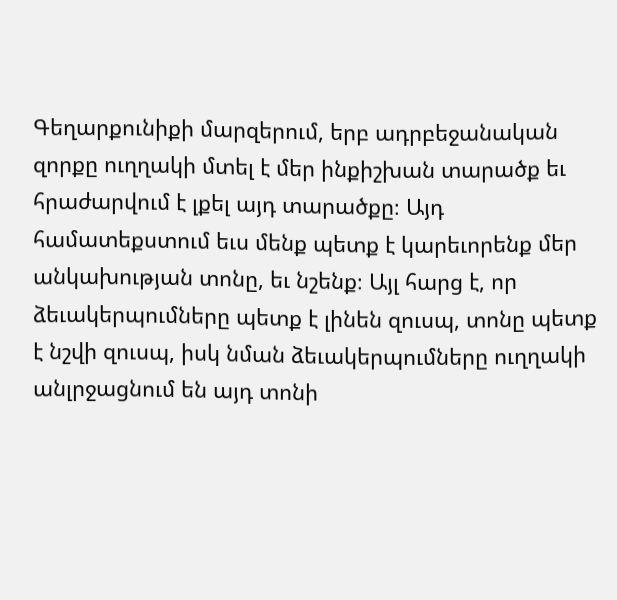Գեղարքունիքի մարզերում, երբ ադրբեջանական զորքը ուղղակի մտել է մեր ինքիշխան տարածք եւ հրաժարվում է լքել այդ տարածքը։ Այդ համատեքստում եւս մենք պետք է կարեւորենք մեր անկախության տոնը, եւ նշենք։ Այլ հարց է, որ ձեւակերպումները պետք է լինեն զուսպ, տոնը պետք է նշվի զուսպ, իսկ նման ձեւակերպումները ուղղակի անլրջացնում են այդ տոնի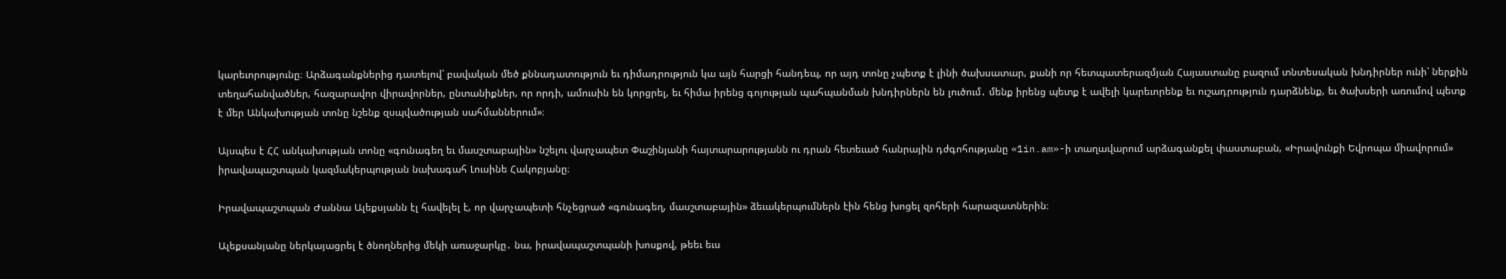կարեւորությունը։ Արձագանքներից դատելով՝ բավական մեծ քննադատություն եւ դիմադրություն կա այն հարցի հանդեպ, որ այդ տոնը չպետք է լինի ծախսատար, քանի որ հետպատերազմյան Հայաստանը բազում տնտեսական խնդիրներ ունի՝ ներքին տեղահանվածներ, հազարավոր վիրավորներ, ընտանիքներ, որ որդի, ամուսին են կորցրել, եւ հիմա իրենց գոյության պահպանման խնդիրներն են լուծում․ մենք իրենց պետք է ավելի կարեւորենք եւ ուշադրություն դարձնենք, եւ ծախսերի առումով պետք է մեր Անկախության տոնը նշենք զսպվածության սահմաններում»։

Այսպես է ՀՀ անկախության տոնը «գունագեղ եւ մասշտաբային» նշելու վարչապետ Փաշինյանի հայտարարությանն ու դրան հետեւած հանրային դժգոհությանը «1in.am»-ի տաղավարում արձագանքել փաստաբան, «Իրավունքի Եվրոպա միավորում» իրավապաշտպան կազմակերպության նախագահ Լուսինե Հակոբյանը։

Իրավապաշտպան Ժաննա Ալեքսյանն էլ հավելել է, որ վարչապետի հնչեցրած «գունագեղ, մասշտաբային» ձեւակերպումներն էին հենց խոցել զոհերի հարազատներին։

Ալեքսանյանը ներկայացրել է ծնողներից մեկի առաջարկը․ նա, իրավապաշտպանի խոսքով, թեեւ եւս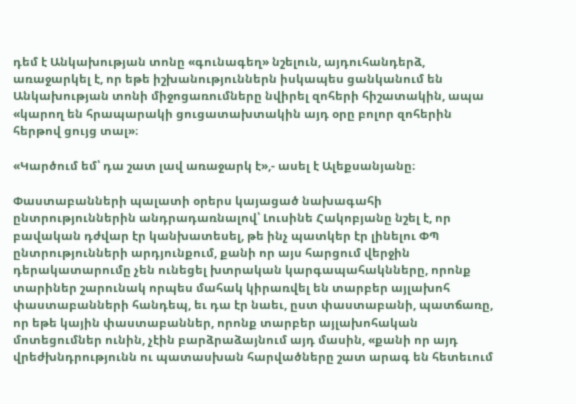դեմ է Անկախության տոնը «գունագեղ» նշելուն, այդուհանդերձ, առաջարկել է, որ եթե իշխանություններն իսկապես ցանկանում են Անկախության տոնի միջոցառումները նվիրել զոհերի հիշատակին, ապա «կարող են հրապարակի ցուցատախտակին այդ օրը բոլոր զոհերին հերթով ցույց տալ»։

«Կարծում եմ՝ դա շատ լավ առաջարկ է»,- ասել է Ալեքսանյանը։

Փաստաբանների պալատի օրերս կայացած նախագահի ընտրություններին անդրադառնալով՝ Լուսինե Հակոբյանը նշել է, որ բավական դժվար էր կանխատեսել, թե ինչ պատկեր էր լինելու ՓՊ ընտրությունների արդյունքում, քանի որ այս հարցում վերջին դերակատարումը չեն ունեցել խտրական կարգապահակնները, որոնք տարիներ շարունակ որպես մահակ կիրառվել են տարբեր այլախոհ փաստաբանների հանդեպ, եւ դա էր նաեւ, ըստ փաստաբանի, պատճառը, որ եթե կային փաստաբաններ, որոնք տարբեր այլախոհական մոտեցումներ ունին, չէին բարձրաձայնում այդ մասին, «քանի որ այդ վրեժխնդրությունն ու պատասխան հարվածները շատ արագ են հետեւում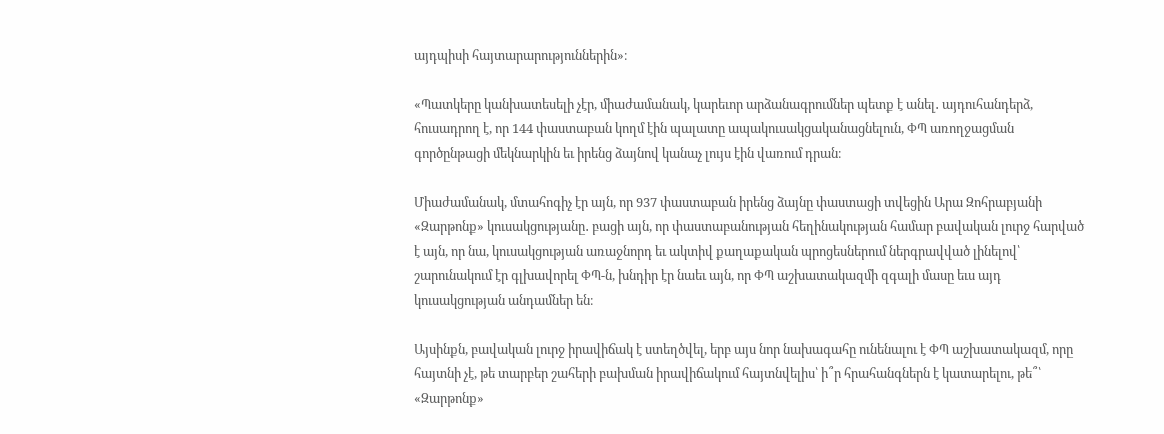այդպիսի հայտարարություններին»։

«Պատկերը կանխատեսելի չէր, միաժամանակ, կարեւոր արձանագրումներ պետք է անել․ այդուհանդերձ, հուսադրող է, որ 144 փաստաբան կողմ էին պալատը ապակուսակցականացնելուն, ՓՊ առողջացման գործընթացի մեկնարկին եւ իրենց ձայնով կանաչ լույս էին վառում դրան։

Միաժամանակ, մտահոգիչ էր այն, որ 937 փաստաբան իրենց ձայնը փաստացի տվեցին Արա Զոհրաբյանի «Զարթոնք» կուսակցությանը․ բացի այն, որ փաստաբանության հեղինակության համար բավական լուրջ հարված է այն, որ նա, կուսակցության առաջնորդ եւ ակտիվ քաղաքական պրոցեսներում ներգրավված լինելով՝ շարունակում էր գլխավորել ՓՊ-ն, խնդիր էր նաեւ այն, որ ՓՊ աշխատակազմի զգալի մասը եւս այդ կուսակցության անդամներ են։

Այսինքն, բավական լուրջ իրավիճակ է ստեղծվել, երբ այս նոր նախագահը ունենալու է ՓՊ աշխատակազմ, որը հայտնի չէ, թե տարբեր շահերի բախման իրավիճակում հայտնվելիս՝ ի՞ր հրահանգներն է կատարելու, թե՞՝ «Զարթոնք»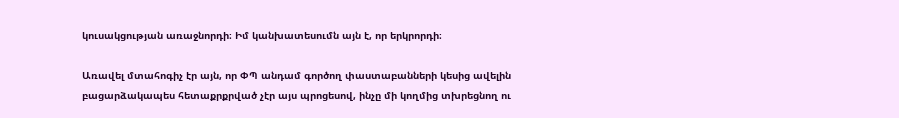կուսակցության առաջնորդի։ Իմ կանխատեսումն այն է, որ երկրորդի։

Առավել մտահոգիչ էր այն, որ ՓՊ անդամ գործող փաստաբանների կեսից ավելին բացարձակապես հետաքրքրված չէր այս պրոցեսով, ինչը մի կողմից տխրեցնող ու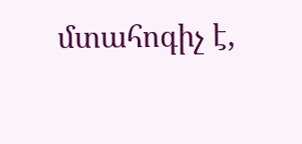մտահոգիչ է,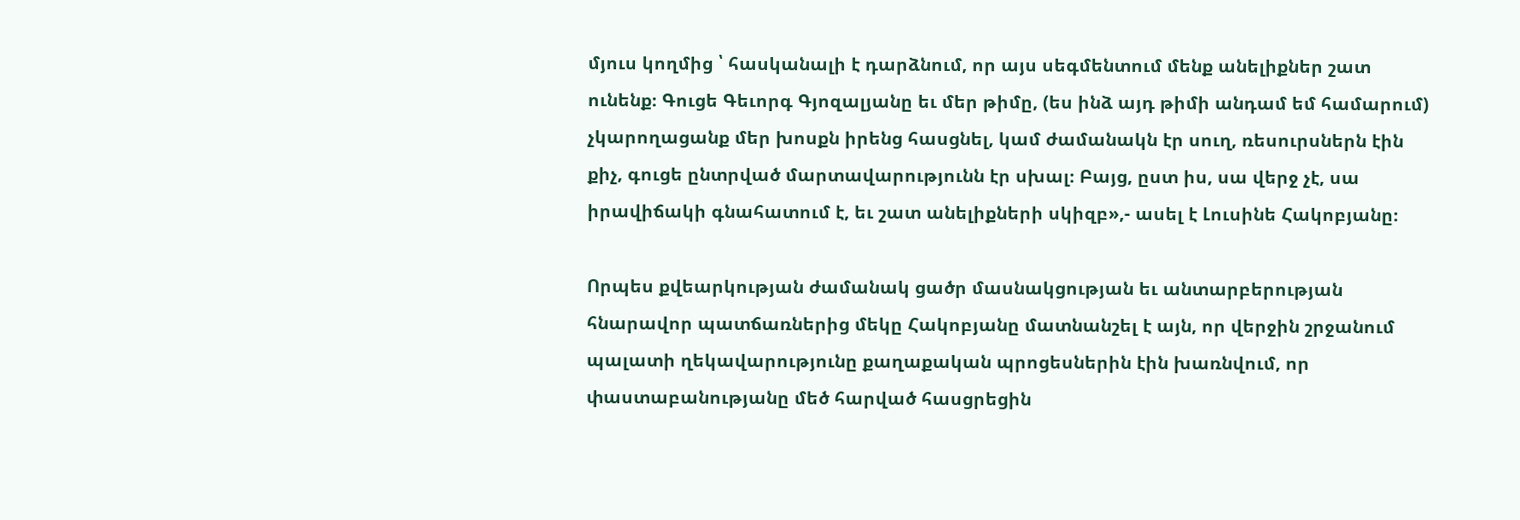մյուս կողմից ՝ հասկանալի է դարձնում, որ այս սեգմենտում մենք անելիքներ շատ ունենք։ Գուցե Գեւորգ Գյոզալյանը եւ մեր թիմը, (ես ինձ այդ թիմի անդամ եմ համարում) չկարողացանք մեր խոսքն իրենց հասցնել, կամ ժամանակն էր սուղ, ռեսուրսներն էին քիչ, գուցե ընտրված մարտավարությունն էր սխալ։ Բայց, ըստ իս, սա վերջ չէ, սա իրավիճակի գնահատում է, եւ շատ անելիքների սկիզբ»,- ասել է Լուսինե Հակոբյանը։

Որպես քվեարկության ժամանակ ցածր մասնակցության եւ անտարբերության հնարավոր պատճառներից մեկը Հակոբյանը մատնանշել է այն, որ վերջին շրջանում պալատի ղեկավարությունը քաղաքական պրոցեսներին էին խառնվում, որ փաստաբանությանը մեծ հարված հասցրեցին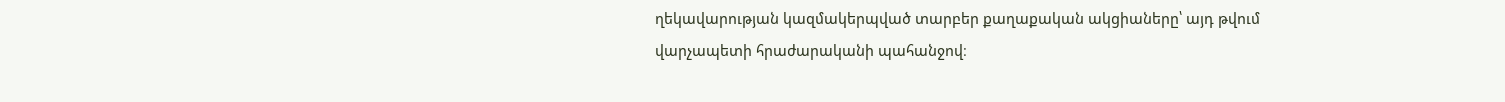ղեկավարության կազմակերպված տարբեր քաղաքական ակցիաները՝ այդ թվում վարչապետի հրաժարականի պահանջով։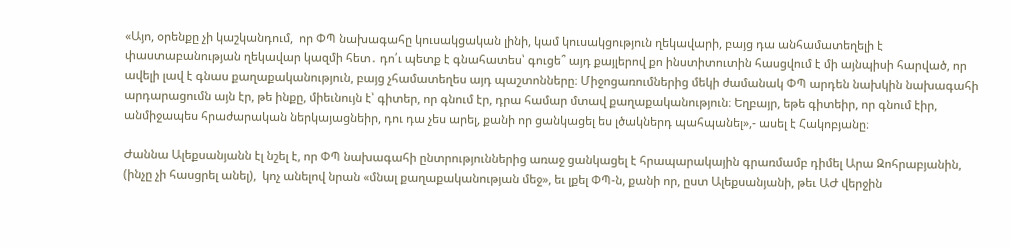«Այո, օրենքը չի կաշկանդում,  որ ՓՊ նախագահը կուսակցական լինի, կամ կուսակցություն ղեկավարի, բայց դա անհամատեղելի է փաստաբանության ղեկավար կազմի հետ․ դո՛ւ պետք է գնահատես՝ գուցե՞ այդ քայլերով քո ինստիտուտին հասցվում է մի այնպիսի հարված, որ ավելի լավ է գնաս քաղաքականություն, բայց չհամատեղես այդ պաշտոնները։ Միջոցառումներից մեկի ժամանակ ՓՊ արդեն նախկին նախագահի արդարացումն այն էր, թե ինքը, միեւնույն է՝ գիտեր, որ գնում էր, դրա համար մտավ քաղաքականություն։ Եղբայր, եթե գիտեիր, որ գնում էիր, անմիջապես հրաժարական ներկայացնեիր, դու դա չես արել, քանի որ ցանկացել ես լծակներդ պահպանել»,- ասել է Հակոբյանը։

Ժաննա Ալեքսանյանն էլ նշել է, որ ՓՊ նախագահի ընտրություններից առաջ ցանկացել է հրապարակային գրառմամբ դիմել Արա Զոհրաբյանին, (ինչը չի հասցրել անել),  կոչ անելով նրան «մնալ քաղաքականության մեջ», եւ լքել ՓՊ-ն, քանի որ, ըստ Ալեքսանյանի, թեւ ԱԺ վերջին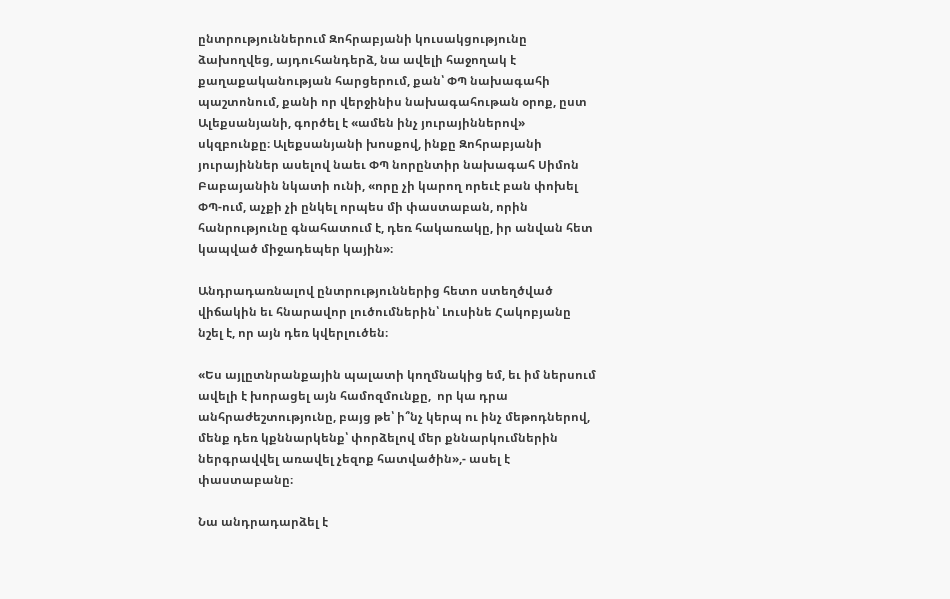ընտրություններում Զոհրաբյանի կուսակցությունը ձախողվեց, այդուհանդերձ, նա ավելի հաջողակ է քաղաքականության հարցերում, քան՝ ՓՊ նախագահի պաշտոնում, քանի որ վերջինիս նախագահութան օրոք, ըստ Ալեքսանյանի, գործել է «ամեն ինչ յուրայիններով» սկզբունքը։ Ալեքսանյանի խոսքով, ինքը Զոհրաբյանի յուրայիններ ասելով նաեւ ՓՊ նորընտիր նախագահ Սիմոն Բաբայանին նկատի ունի, «որը չի կարող որեւէ բան փոխել ՓՊ-ում, աչքի չի ընկել որպես մի փաստաբան, որին հանրությունը գնահատում է, դեռ հակառակը, իր անվան հետ կապված միջադեպեր կային»։

Անդրադառնալով ընտրություններից հետո ստեղծված վիճակին եւ հնարավոր լուծումներին՝ Լուսինե Հակոբյանը նշել է, որ այն դեռ կվերլուծեն։

«Ես այլըտնրանքային պալատի կողմնակից եմ, եւ իմ ներսում ավելի է խորացել այն համոզմունքը,  որ կա դրա անհրաժեշտությունը, բայց թե՝ ի՞նչ կերպ ու ինչ մեթոդներով, մենք դեռ կքննարկենք՝ փորձելով մեր քննարկումներին ներգրավվել առավել չեզոք հատվածին»,- ասել է փաստաբանը։

Նա անդրադարձել է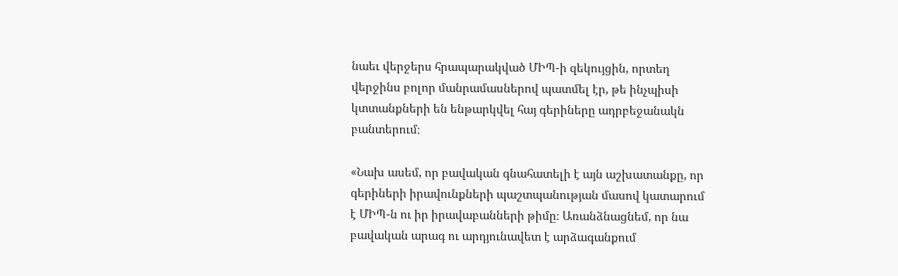նաեւ վերջերս հրապարակված ՄԻՊ-ի զեկույցին, որտեղ վերջինս բոլոր մանրամասներով պատմել էր, թե ինչպիսի կտտանքների են ենթարկվել հայ գերիները ադրբեջանակն բանտերում։

«Նախ ասեմ, որ բավական գնահատելի է այն աշխատանքը, որ գերիների իրավունքների պաշտպանության մասով կատարում է ՄԻՊ-ն ու իր իրավաբանների թիմը։ Առանձնացնեմ, որ նա բավական արագ ու արդյունավետ է արձագանքում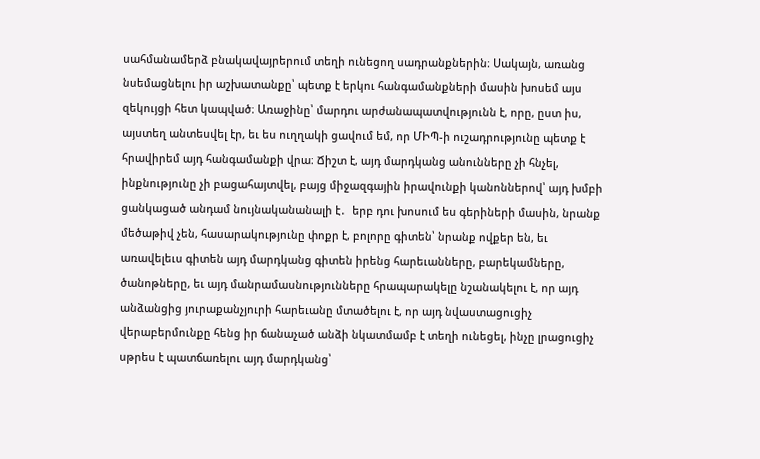սահմանամերձ բնակավայրերում տեղի ունեցող սադրանքներին։ Սակայն, առանց նսեմացնելու իր աշխատանքը՝ պետք է երկու հանգամանքների մասին խոսեմ այս զեկույցի հետ կապված։ Առաջինը՝ մարդու արժանապատվությունն է, որը, ըստ իս, այստեղ անտեսվել էր, եւ ես ուղղակի ցավում եմ, որ ՄԻՊ-ի ուշադրությունը պետք է հրավիրեմ այդ հանգամանքի վրա։ Ճիշտ է, այդ մարդկանց անունները չի հնչել, ինքնությունը չի բացահայտվել, բայց միջազգային իրավունքի կանոններով՝ այդ խմբի ցանկացած անդամ նույնականանալի է․  երբ դու խոսում ես գերիների մասին, նրանք մեծաթիվ չեն, հասարակությունը փոքր է, բոլորը գիտեն՝ նրանք ովքեր են, եւ առավելեւս գիտեն այդ մարդկանց գիտեն իրենց հարեւանները, բարեկամները, ծանոթները, եւ այդ մանրամասնությունները հրապարակելը նշանակելու է, որ այդ անձանցից յուրաքանչյուրի հարեւանը մտածելու է, որ այդ նվաստացուցիչ վերաբերմունքը հենց իր ճանաչած անձի նկատմամբ է տեղի ունեցել, ինչը լրացուցիչ սթրես է պատճառելու այդ մարդկանց՝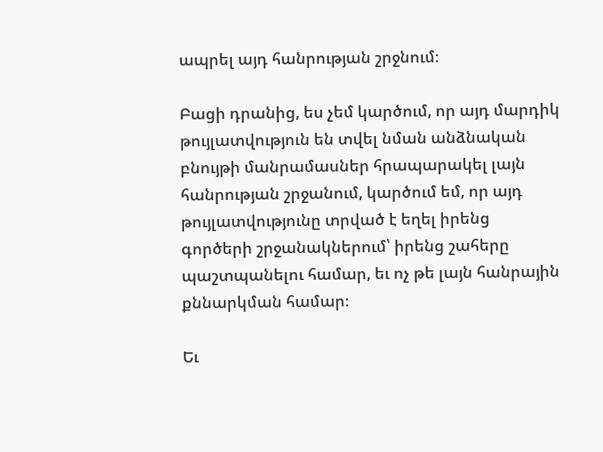ապրել այդ հանրության շրջնում։

Բացի դրանից, ես չեմ կարծում, որ այդ մարդիկ թույլատվություն են տվել նման անձնական բնույթի մանրամասներ հրապարակել լայն հանրության շրջանում, կարծում եմ, որ այդ թույլատվությունը տրված է եղել իրենց գործերի շրջանակներում՝ իրենց շահերը պաշտպանելու համար, եւ ոչ թե լայն հանրային քննարկման համար։

Եւ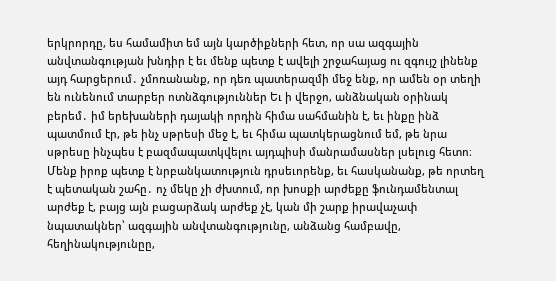երկրորդը, ես համամիտ եմ այն կարծիքների հետ, որ սա ազգային անվտանգության խնդիր է եւ մենք պետք է ավելի շրջահայաց ու զգույշ լինենք այդ հարցերում․ չմոռանանք, որ դեռ պատերազմի մեջ ենք, որ ամեն օր տեղի են ունենում տարբեր ոտնձգություններ Եւ ի վերջո, անձնական օրինակ բերեմ․ իմ երեխաների դայակի որդին հիմա սահմանին է, եւ ինքը ինձ պատմում էր, թե ինչ սթրեսի մեջ է, եւ հիմա պատկերացնում եմ, թե նրա սթրեսը ինչպես է բազմապատկվելու այդպիսի մանրամասներ լսելուց հետո։ Մենք իրոք պետք է նրբանկատություն դրսեւորենք, եւ հասկանանք, թե որտեղ է պետական շահը․ ոչ մեկը չի ժխտում, որ խոսքի արժեքը ֆունդամենտալ արժեք է, բայց այն բացարձակ արժեք չէ, կան մի շարք իրավաչափ նպատակներ՝ ազգային անվտանգությունը, անձանց համբավը, հեղինակությունըը,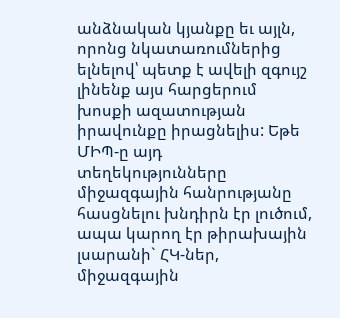անձնական կյանքը եւ այլն, որոնց նկատառումներից ելնելով՝ պետք է ավելի զգույշ լինենք այս հարցերում խոսքի ազատության իրավունքը իրացնելիս: Եթե ՄԻՊ-ը այդ տեղեկությունները միջազգային հանրությանը հասցնելու խնդիրն էր լուծում, ապա կարող էր թիրախային լսարանի` ՀԿ-ներ, միջազգային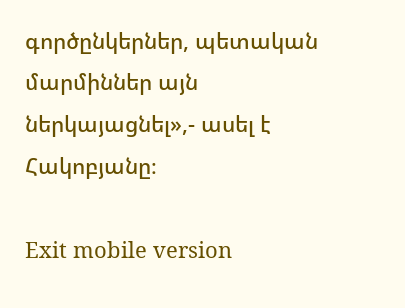գործընկերներ, պետական մարմիններ այն ներկայացնել»,- ասել է Հակոբյանը։

Exit mobile version